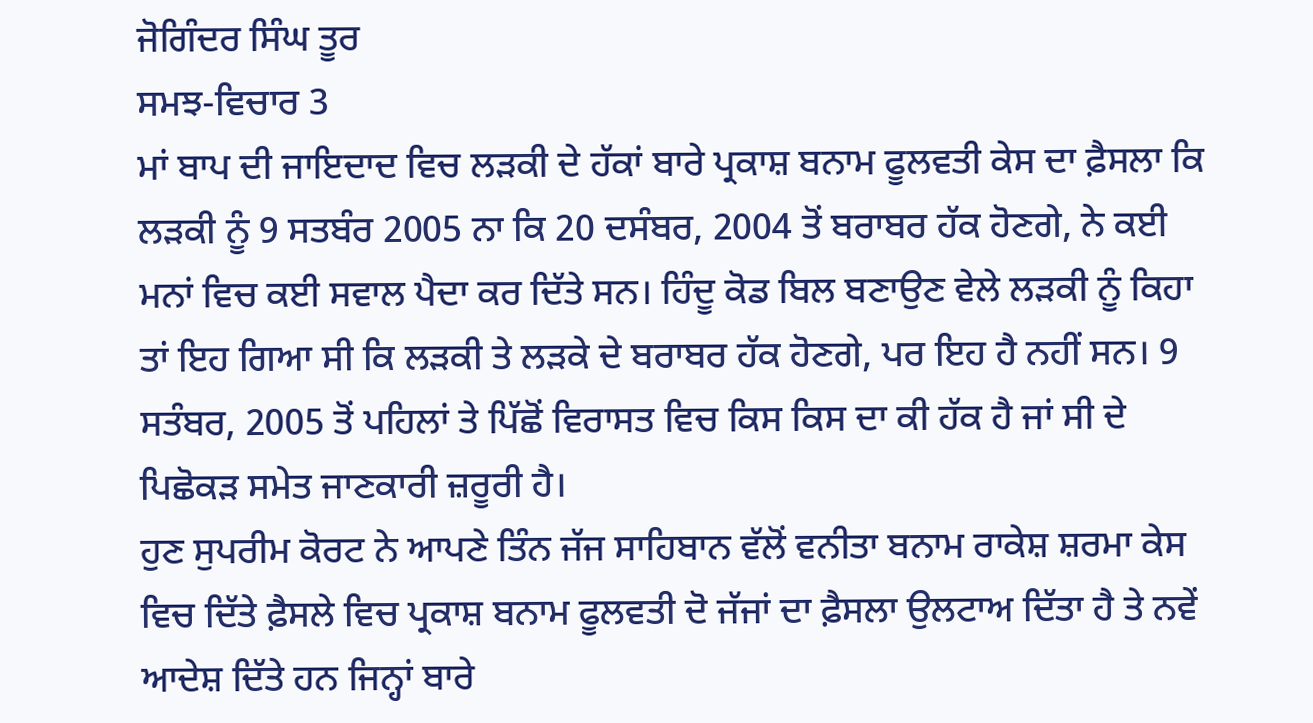ਜੋਗਿੰਦਰ ਸਿੰਘ ਤੂਰ
ਸਮਝ-ਵਿਚਾਰ 3
ਮਾਂ ਬਾਪ ਦੀ ਜਾਇਦਾਦ ਵਿਚ ਲੜਕੀ ਦੇ ਹੱਕਾਂ ਬਾਰੇ ਪ੍ਰਕਾਸ਼ ਬਨਾਮ ਫੂਲਵਤੀ ਕੇਸ ਦਾ ਫ਼ੈਸਲਾ ਕਿ ਲੜਕੀ ਨੂੰ 9 ਸਤਬੰਰ 2005 ਨਾ ਕਿ 20 ਦਸੰਬਰ, 2004 ਤੋਂ ਬਰਾਬਰ ਹੱਕ ਹੋਣਗੇ, ਨੇ ਕਈ ਮਨਾਂ ਵਿਚ ਕਈ ਸਵਾਲ ਪੈਦਾ ਕਰ ਦਿੱਤੇ ਸਨ। ਹਿੰਦੂ ਕੋਡ ਬਿਲ ਬਣਾਉਣ ਵੇਲੇ ਲੜਕੀ ਨੂੰ ਕਿਹਾ ਤਾਂ ਇਹ ਗਿਆ ਸੀ ਕਿ ਲੜਕੀ ਤੇ ਲੜਕੇ ਦੇ ਬਰਾਬਰ ਹੱਕ ਹੋਣਗੇ, ਪਰ ਇਹ ਹੈ ਨਹੀਂ ਸਨ। 9 ਸਤੰਬਰ, 2005 ਤੋਂ ਪਹਿਲਾਂ ਤੇ ਪਿੱਛੋਂ ਵਿਰਾਸਤ ਵਿਚ ਕਿਸ ਕਿਸ ਦਾ ਕੀ ਹੱਕ ਹੈ ਜਾਂ ਸੀ ਦੇ ਪਿਛੋਕੜ ਸਮੇਤ ਜਾਣਕਾਰੀ ਜ਼ਰੂਰੀ ਹੈ।
ਹੁਣ ਸੁਪਰੀਮ ਕੋਰਟ ਨੇ ਆਪਣੇ ਤਿੰਨ ਜੱਜ ਸਾਹਿਬਾਨ ਵੱਲੋਂ ਵਨੀਤਾ ਬਨਾਮ ਰਾਕੇਸ਼ ਸ਼ਰਮਾ ਕੇਸ ਵਿਚ ਦਿੱਤੇ ਫ਼ੈਸਲੇ ਵਿਚ ਪ੍ਰਕਾਸ਼ ਬਨਾਮ ਫੂਲਵਤੀ ਦੋ ਜੱਜਾਂ ਦਾ ਫ਼ੈਸਲਾ ਉਲਟਾਅ ਦਿੱਤਾ ਹੈ ਤੇ ਨਵੇਂ ਆਦੇਸ਼ ਦਿੱਤੇ ਹਨ ਜਿਨ੍ਹਾਂ ਬਾਰੇ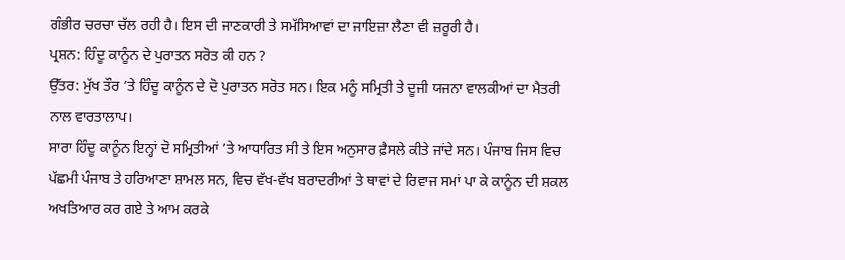ਗੰਭੀਰ ਚਰਚਾ ਚੱਲ ਰਹੀ ਹੈ। ਇਸ ਦੀ ਜਾਣਕਾਰੀ ਤੇ ਸਮੱਸਿਆਵਾਂ ਦਾ ਜਾਇਜ਼ਾ ਲੈਣਾ ਵੀ ਜ਼ਰੂਰੀ ਹੈ।
ਪ੍ਰਸ਼ਨ: ਹਿੰਦੂ ਕਾਨੂੰਨ ਦੇ ਪੁਰਾਤਨ ਸਰੋਤ ਕੀ ਹਨ ?
ਉੱਤਰ: ਮੁੱਖ ਤੌਰ ’ਤੇ ਹਿੰਦੂ ਕਾਨੂੰਨ ਦੇ ਦੋ ਪੁਰਾਤਨ ਸਰੋਤ ਸਨ। ਇਕ ਮਨੂੰ ਸਮ੍ਰਿਤੀ ਤੇ ਦੂਜੀ ਯਜਨਾ ਵਾਲਕੀਆਂ ਦਾ ਮੈਤਰੀ ਨਾਲ ਵਾਰਤਾਲਾਪ।
ਸਾਰਾ ਹਿੰਦੂ ਕਾਨੂੰਨ ਇਨ੍ਹਾਂ ਦੋ ਸਮ੍ਰਿਤੀਆਂ ’ਤੇ ਆਧਾਰਿਤ ਸੀ ਤੇ ਇਸ ਅਨੁਸਾਰ ਫ਼ੈਸਲੇ ਕੀਤੇ ਜਾਂਦੇ ਸਨ। ਪੰਜਾਬ ਜਿਸ ਵਿਚ ਪੱਛਮੀ ਪੰਜਾਬ ਤੇ ਹਰਿਆਣਾ ਸ਼ਾਮਲ ਸਨ, ਵਿਚ ਵੱਖ-ਵੱਖ ਬਰਾਦਰੀਆਂ ਤੇ ਥਾਵਾਂ ਦੇ ਰਿਵਾਜ ਸਮਾਂ ਪਾ ਕੇ ਕਾਨੂੰਨ ਦੀ ਸ਼ਕਲ ਅਖਤਿਆਰ ਕਰ ਗਏ ਤੇ ਆਮ ਕਰਕੇ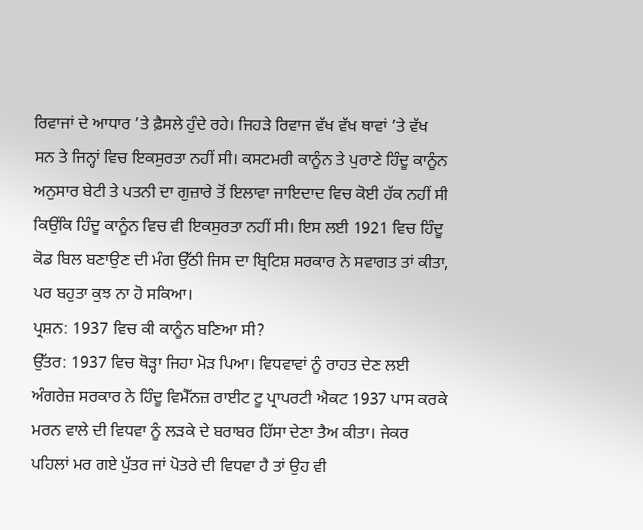ਰਿਵਾਜਾਂ ਦੇ ਆਧਾਰ ’ਤੇ ਫ਼ੈਸਲੇ ਹੁੰਦੇ ਰਹੇ। ਜਿਹੜੇ ਰਿਵਾਜ ਵੱਖ ਵੱਖ ਥਾਵਾਂ ’ਤੇ ਵੱਖ ਸਨ ਤੇ ਜਿਨ੍ਹਾਂ ਵਿਚ ਇਕਸੁਰਤਾ ਨਹੀਂ ਸੀ। ਕਸਟਮਰੀ ਕਾਨੂੰਨ ਤੇ ਪੁਰਾਣੇ ਹਿੰਦੂ ਕਾਨੂੰਨ ਅਨੁਸਾਰ ਬੇਟੀ ਤੇ ਪਤਨੀ ਦਾ ਗੁਜ਼ਾਰੇ ਤੋਂ ਇਲਾਵਾ ਜਾਇਦਾਦ ਵਿਚ ਕੋਈ ਹੱਕ ਨਹੀਂ ਸੀ ਕਿਉਂਕਿ ਹਿੰਦੂ ਕਾਨੂੰਨ ਵਿਚ ਵੀ ਇਕਸੁਰਤਾ ਨਹੀਂ ਸੀ। ਇਸ ਲਈ 1921 ਵਿਚ ਹਿੰਦੂ ਕੋਡ ਬਿਲ ਬਣਾਉਣ ਦੀ ਮੰਗ ਉੱਠੀ ਜਿਸ ਦਾ ਬ੍ਰਿਟਿਸ਼ ਸਰਕਾਰ ਨੇ ਸਵਾਗਤ ਤਾਂ ਕੀਤਾ, ਪਰ ਬਹੁਤਾ ਕੁਝ ਨਾ ਹੋ ਸਕਿਆ।
ਪ੍ਰਸ਼ਨ: 1937 ਵਿਚ ਕੀ ਕਾਨੂੰਨ ਬਣਿਆ ਸੀ?
ਉੱਤਰ: 1937 ਵਿਚ ਥੋੜ੍ਹਾ ਜਿਹਾ ਮੋੜ ਪਿਆ। ਵਿਧਵਾਵਾਂ ਨੂੰ ਰਾਹਤ ਦੇਣ ਲਈ ਅੰਗਰੇਜ਼ ਸਰਕਾਰ ਨੇ ਹਿੰਦੂ ਵਿਮੈੱਨਜ਼ ਰਾਈਟ ਟੂ ਪ੍ਰਾਪਰਟੀ ਐਕਟ 1937 ਪਾਸ ਕਰਕੇ ਮਰਨ ਵਾਲੇ ਦੀ ਵਿਧਵਾ ਨੂੰ ਲੜਕੇ ਦੇ ਬਰਾਬਰ ਹਿੱਸਾ ਦੇਣਾ ਤੈਅ ਕੀਤਾ। ਜੇਕਰ ਪਹਿਲਾਂ ਮਰ ਗਏ ਪੁੱਤਰ ਜਾਂ ਪੋਤਰੇ ਦੀ ਵਿਧਵਾ ਹੈ ਤਾਂ ਉਹ ਵੀ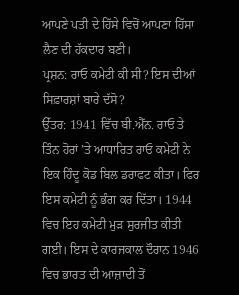ਆਪਣੇ ਪਤੀ ਦੇ ਹਿੱਸੇ ਵਿਚੋਂ ਆਪਣਾ ਹਿੱਸਾ ਲੈਣ ਦੀ ਹੱਕਦਾਰ ਬਣੀ।
ਪ੍ਰਸ਼ਨ: ਰਾਓ ਕਮੇਟੀ ਕੀ ਸੀ? ਇਸ ਦੀਆਂ ਸਿਫ਼ਾਰਸ਼ਾਂ ਬਾਰੇ ਦੱਸੋ?
ਉੱਤਰ: 1941 ਵਿੱਚ ਬੀ.ਐੱਨ. ਰਾਓ ਤੇ ਤਿੰਨ ਹੋਰਾਂ ’ਤੇ ਆਧਾਰਿਤ ਰਾਓ ਕਮੇਟੀ ਨੇ ਇਕ ਹਿੰਦੂ ਕੋਡ ਬਿਲ ਡਰਾਫਟ ਕੀਤਾ। ਫਿਰ ਇਸ ਕਮੇਟੀ ਨੂੰ ਭੰਗ ਕਰ ਦਿੱਤਾ। 1944 ਵਿਚ ਇਹ ਕਮੇਟੀ ਮੁੜ ਸੁਰਜੀਤ ਕੀਤੀ ਗਈ। ਇਸ ਦੇ ਕਾਰਜਕਾਲ ਦੌਰਾਨ 1946 ਵਿਚ ਭਾਰਤ ਦੀ ਆਜ਼ਾਦੀ ਤੋਂ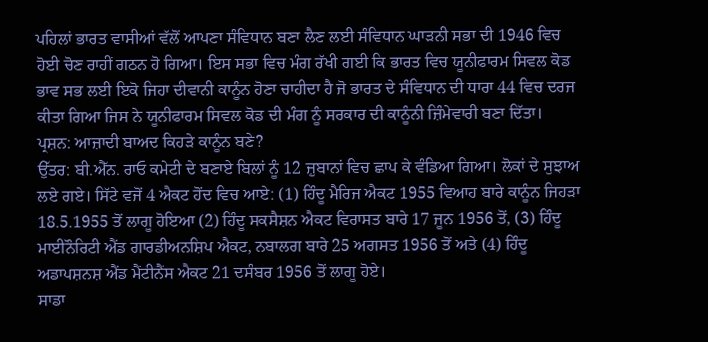ਪਹਿਲਾਂ ਭਾਰਤ ਵਾਸੀਆਂ ਵੱਲੋਂ ਆਪਣਾ ਸੰਵਿਧਾਨ ਬਣਾ ਲੈਣ ਲਈ ਸੰਵਿਧਾਨ ਘਾੜਨੀ ਸਭਾ ਦੀ 1946 ਵਿਚ ਹੋਈ ਚੋਣ ਰਾਹੀਂ ਗਠਨ ਹੋ ਗਿਆ। ਇਸ ਸਭਾ ਵਿਚ ਮੰਗ ਰੱਖੀ ਗਈ ਕਿ ਭਾਰਤ ਵਿਚ ਯੂਨੀਫਾਰਮ ਸਿਵਲ ਕੋਡ ਭਾਵ ਸਭ ਲਈ ਇਕੋ ਜਿਹਾ ਦੀਵਾਨੀ ਕਾਨੂੰਨ ਹੋਣਾ ਚਾਹੀਦਾ ਹੈ ਜੋ ਭਾਰਤ ਦੇ ਸੰਵਿਧਾਨ ਦੀ ਧਾਰਾ 44 ਵਿਚ ਦਰਜ ਕੀਤਾ ਗਿਆ ਜਿਸ ਨੇ ਯੂਨੀਫਾਰਮ ਸਿਵਲ ਕੋਡ ਦੀ ਮੰਗ ਨੂੰ ਸਰਕਾਰ ਦੀ ਕਾਨੂੰਨੀ ਜ਼ਿੰਮੇਵਾਰੀ ਬਣਾ ਦਿੱਤਾ।
ਪ੍ਰਸ਼ਨ: ਆਜ਼ਾਦੀ ਬਾਅਦ ਕਿਹੜੇ ਕਾਨੂੰਨ ਬਣੇ?
ਉੱਤਰ: ਬੀ.ਐੱਨ. ਰਾਓ ਕਮੇਟੀ ਦੇ ਬਣਾਏ ਬਿਲਾਂ ਨੂੰ 12 ਜ਼ੁਬਾਨਾਂ ਵਿਚ ਛਾਪ ਕੇ ਵੰਡਿਆ ਗਿਆ। ਲੋਕਾਂ ਦੇ ਸੁਝਾਅ ਲਏ ਗਏ। ਸਿੱਟੇ ਵਜੋਂ 4 ਐਕਟ ਹੋਂਦ ਵਿਚ ਆਏ: (1) ਹਿੰਦੂ ਮੈਰਿਜ ਐਕਟ 1955 ਵਿਆਹ ਬਾਰੇ ਕਾਨੂੰਨ ਜਿਹੜਾ 18.5.1955 ਤੋਂ ਲਾਗੂ ਹੋਇਆ (2) ਹਿੰਦੂ ਸਕਸੈਸ਼ਨ ਐਕਟ ਵਿਰਾਸਤ ਬਾਰੇ 17 ਜੂਨ 1956 ਤੋਂ, (3) ਹਿੰਦੂ ਮਾਈਨੌਰਿਟੀ ਐਂਡ ਗਾਰਡੀਅਨਸ਼ਿਪ ਐਕਟ, ਨਬਾਲਗ ਬਾਰੇ 25 ਅਗਸਤ 1956 ਤੋਂ ਅਤੇ (4) ਹਿੰਦੂ ਅਡਾਪਸ਼ਨਸ਼ ਐਂਡ ਮੈਂਟੀਨੈਂਸ ਐਕਟ 21 ਦਸੰਬਰ 1956 ਤੋਂ ਲਾਗੂ ਹੋਏ।
ਸਾਡਾ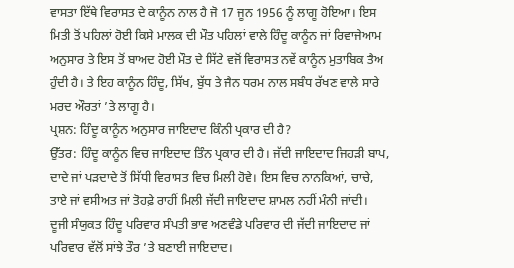ਵਾਸਤਾ ਇੱਥੇ ਵਿਰਾਸਤ ਦੇ ਕਾਨੂੰਨ ਨਾਲ ਹੈ ਜੋ 17 ਜੂਨ 1956 ਨੂੰ ਲਾਗੂ ਹੋਇਆ। ਇਸ ਮਿਤੀ ਤੋਂ ਪਹਿਲਾਂ ਹੋਈ ਕਿਸੇ ਮਾਲਕ ਦੀ ਮੌਤ ਪਹਿਲਾਂ ਵਾਲੇ ਹਿੰਦੂ ਕਾਨੂੰਨ ਜਾਂ ਰਿਵਾਜੇਆਮ ਅਨੁਸਾਰ ਤੇ ਇਸ ਤੋਂ ਬਾਅਦ ਹੋਈ ਮੌਤ ਦੇ ਸਿੱਟੇ ਵਜੋਂ ਵਿਰਾਸਤ ਨਵੇਂ ਕਾਨੂੰਨ ਮੁਤਾਬਿਕ ਤੈਅ ਹੁੰਦੀ ਹੈ। ਤੇ ਇਹ ਕਾਨੂੰਨ ਹਿੰਦੂ, ਸਿੱਖ, ਬੁੱਧ ਤੇ ਜੈਨ ਧਰਮ ਨਾਲ ਸਬੰਧ ਰੱਖਣ ਵਾਲੇ ਸਾਰੇ ਮਰਦ ਔਰਤਾਂ ’ਤੇ ਲਾਗੂ ਹੈ।
ਪ੍ਰਸ਼ਨ: ਹਿੰਦੂ ਕਾਨੂੰਨ ਅਨੁਸਾਰ ਜਾਇਦਾਦ ਕਿੰਨੀ ਪ੍ਰਕਾਰ ਦੀ ਹੈ?
ਉੱਤਰ: ਹਿੰਦੂ ਕਾਨੂੰਨ ਵਿਚ ਜਾਇਦਾਦ ਤਿੰਨ ਪ੍ਰਕਾਰ ਦੀ ਹੈ। ਜੱਦੀ ਜਾਇਦਾਦ ਜਿਹੜੀ ਬਾਪ, ਦਾਦੇ ਜਾਂ ਪੜਦਾਦੇ ਤੋਂ ਸਿੱਧੀ ਵਿਰਾਸਤ ਵਿਚ ਮਿਲੀ ਹੋਵੇ। ਇਸ ਵਿਚ ਨਾਨਕਿਆਂ, ਚਾਚੇ, ਤਾਏ ਜਾਂ ਵਸੀਅਤ ਜਾਂ ਤੋਹਫ਼ੇ ਰਾਹੀਂ ਮਿਲੀ ਜੱਦੀ ਜਾਇਦਾਦ ਸ਼ਾਮਲ ਨਹੀਂ ਮੰਨੀ ਜਾਂਦੀ।
ਦੂਜੀ ਸੰਯੁਕਤ ਹਿੰਦੂ ਪਰਿਵਾਰ ਸੰਪਤੀ ਭਾਵ ਅਣਵੰਡੇ ਪਰਿਵਾਰ ਦੀ ਜੱਦੀ ਜਾਇਦਾਦ ਜਾਂ ਪਰਿਵਾਰ ਵੱਲੋਂ ਸਾਂਝੇ ਤੌਰ ’ਤੇ ਬਣਾਈ ਜਾਇਦਾਦ।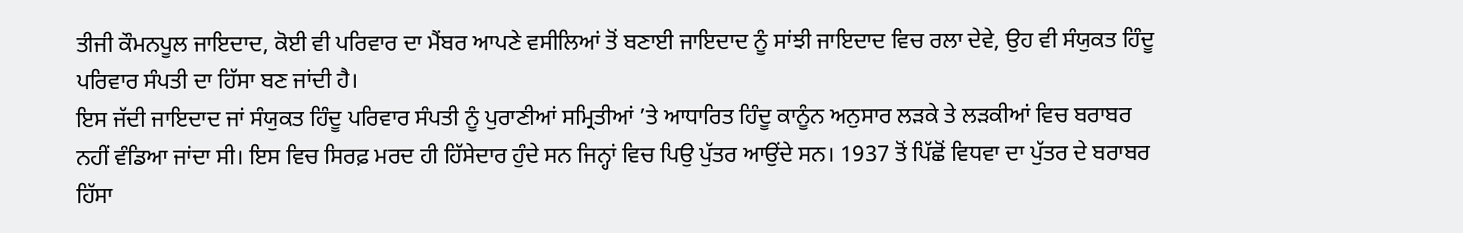ਤੀਜੀ ਕੌਮਨਪੂਲ ਜਾਇਦਾਦ, ਕੋਈ ਵੀ ਪਰਿਵਾਰ ਦਾ ਮੈਂਬਰ ਆਪਣੇ ਵਸੀਲਿਆਂ ਤੋਂ ਬਣਾਈ ਜਾਇਦਾਦ ਨੂੰ ਸਾਂਝੀ ਜਾਇਦਾਦ ਵਿਚ ਰਲਾ ਦੇਵੇ, ਉਹ ਵੀ ਸੰਯੁਕਤ ਹਿੰਦੂ ਪਰਿਵਾਰ ਸੰਪਤੀ ਦਾ ਹਿੱਸਾ ਬਣ ਜਾਂਦੀ ਹੈ।
ਇਸ ਜੱਦੀ ਜਾਇਦਾਦ ਜਾਂ ਸੰਯੁਕਤ ਹਿੰਦੂ ਪਰਿਵਾਰ ਸੰਪਤੀ ਨੂੰ ਪੁਰਾਣੀਆਂ ਸਮ੍ਰਿਤੀਆਂ ’ਤੇ ਆਧਾਰਿਤ ਹਿੰਦੂ ਕਾਨੂੰਨ ਅਨੁਸਾਰ ਲੜਕੇ ਤੇ ਲੜਕੀਆਂ ਵਿਚ ਬਰਾਬਰ ਨਹੀਂ ਵੰਡਿਆ ਜਾਂਦਾ ਸੀ। ਇਸ ਵਿਚ ਸਿਰਫ਼ ਮਰਦ ਹੀ ਹਿੱਸੇਦਾਰ ਹੁੰਦੇ ਸਨ ਜਿਨ੍ਹਾਂ ਵਿਚ ਪਿਉ ਪੁੱਤਰ ਆਉਂਦੇ ਸਨ। 1937 ਤੋਂ ਪਿੱਛੋਂ ਵਿਧਵਾ ਦਾ ਪੁੱਤਰ ਦੇ ਬਰਾਬਰ ਹਿੱਸਾ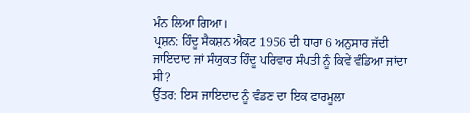ਮੰਨ ਲਿਆ ਗਿਆ।
ਪ੍ਰਸ਼ਨ: ਹਿੰਦੂ ਸੈਕਸ਼ਨ ਐਕਟ 1956 ਦੀ ਧਾਰਾ 6 ਅਨੁਸਾਰ ਜੱਦੀ ਜਾਇਦਾਦ ਜਾਂ ਸੰਯੁਕਤ ਹਿੰਦੂ ਪਰਿਵਾਰ ਸੰਪਤੀ ਨੂੰ ਕਿਵੇਂ ਵੰਡਿਆ ਜਾਂਦਾ ਸੀ?
ਉੱਤਰ: ਇਸ ਜਾਇਦਾਦ ਨੂੰ ਵੰਡਣ ਦਾ ਇਕ ਫਾਰਮੂਲਾ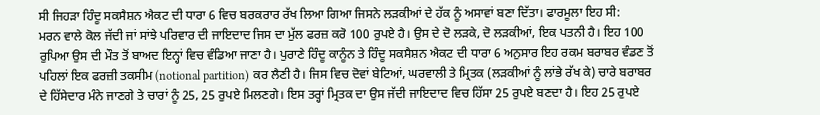ਸੀ ਜਿਹੜਾ ਹਿੰਦੂ ਸਕਸੈਸ਼ਨ ਐਕਟ ਦੀ ਧਾਰਾ 6 ਵਿਚ ਬਰਕਰਾਰ ਰੱਖ ਲਿਆ ਗਿਆ ਜਿਸਨੇ ਲੜਕੀਆਂ ਦੇ ਹੱਕ ਨੂੰ ਅਸਾਵਾਂ ਬਣਾ ਦਿੱਤਾ। ਫਾਰਮੂਲਾ ਇਹ ਸੀ:
ਮਰਨ ਵਾਲੇ ਕੋਲ ਜੱਦੀ ਜਾਂ ਸਾਂਝੇ ਪਰਿਵਾਰ ਦੀ ਜਾਇਦਾਦ ਜਿਸ ਦਾ ਮੁੱਲ ਫਰਜ਼ ਕਰੋ 100 ਰੁਪਏ ਹੈ। ਉਸ ਦੇ ਦੋ ਲੜਕੇ, ਦੋ ਲੜਕੀਆਂ, ਇਕ ਪਤਨੀ ਹੈ। ਇਹ 100 ਰੁਪਿਆ ਉਸ ਦੀ ਮੌਤ ਤੋਂ ਬਾਅਦ ਇਨ੍ਹਾਂ ਵਿਚ ਵੰਡਿਆ ਜਾਣਾ ਹੈ। ਪੁਰਾਣੇ ਹਿੰਦੂ ਕਾਨੂੰਨ ਤੇ ਹਿੰਦੂ ਸਕਸੈਸ਼ਨ ਐਕਟ ਦੀ ਧਾਰਾ 6 ਅਨੁਸਾਰ ਇਹ ਰਕਮ ਬਰਾਬਰ ਵੰਡਣ ਤੋਂ ਪਹਿਲਾਂ ਇਕ ਫਰਜ਼ੀ ਤਕਸੀਮ (notional partition) ਕਰ ਲੈਣੀ ਹੈ। ਜਿਸ ਵਿਚ ਦੋਵਾਂ ਬੇਟਿਆਂ, ਘਰਵਾਲੀ ਤੇ ਮ੍ਰਿਤਕ (ਲੜਕੀਆਂ ਨੂੰ ਲਾਂਭੇ ਰੱਖ ਕੇ) ਚਾਰੇ ਬਰਾਬਰ ਦੇ ਹਿੱਸੇਦਾਰ ਮੰਨੇ ਜਾਣਗੇ ਤੇ ਚਾਰਾਂ ਨੂੰ 25, 25 ਰੁਪਏ ਮਿਲਣਗੇ। ਇਸ ਤਰ੍ਹਾਂ ਮ੍ਰਿਤਕ ਦਾ ਉਸ ਜੱਦੀ ਜਾਇਦਾਦ ਵਿਚ ਹਿੱਸਾ 25 ਰੁਪਏ ਬਣਦਾ ਹੈ। ਇਹ 25 ਰੁਪਏ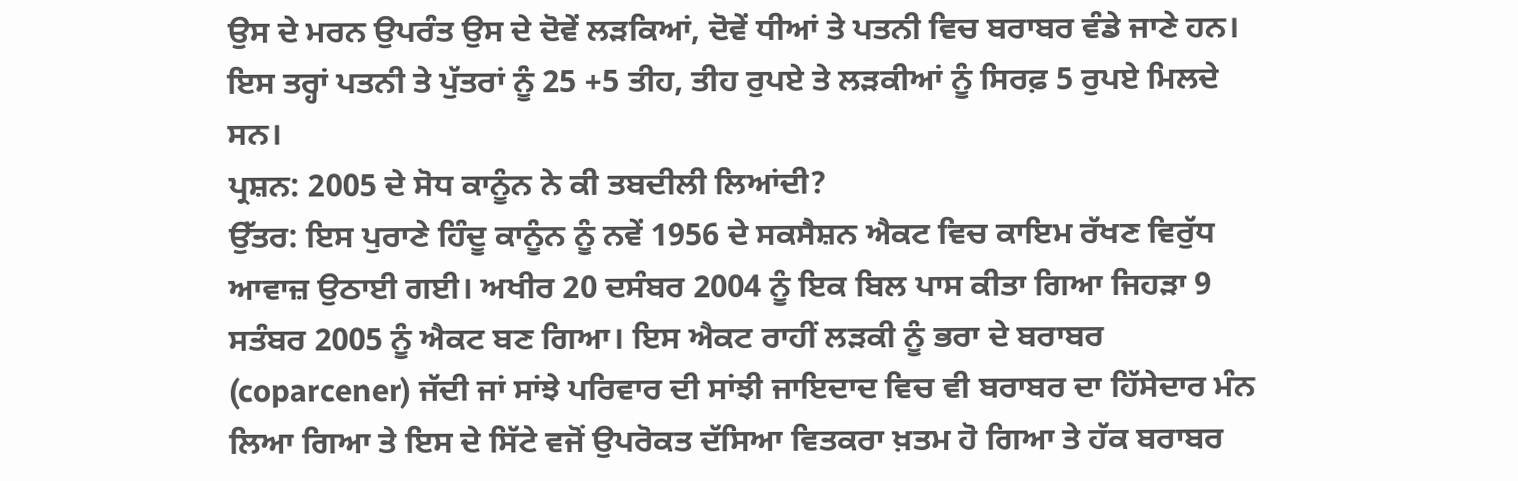ਉਸ ਦੇ ਮਰਨ ਉਪਰੰਤ ਉਸ ਦੇ ਦੋਵੇਂ ਲੜਕਿਆਂ, ਦੋਵੇਂ ਧੀਆਂ ਤੇ ਪਤਨੀ ਵਿਚ ਬਰਾਬਰ ਵੰਡੇ ਜਾਣੇ ਹਨ। ਇਸ ਤਰ੍ਹਾਂ ਪਤਨੀ ਤੇ ਪੁੱਤਰਾਂ ਨੂੰ 25 +5 ਤੀਹ, ਤੀਹ ਰੁਪਏ ਤੇ ਲੜਕੀਆਂ ਨੂੰ ਸਿਰਫ਼ 5 ਰੁਪਏ ਮਿਲਦੇ ਸਨ।
ਪ੍ਰਸ਼ਨ: 2005 ਦੇ ਸੋਧ ਕਾਨੂੰਨ ਨੇ ਕੀ ਤਬਦੀਲੀ ਲਿਆਂਦੀ?
ਉੱਤਰ: ਇਸ ਪੁਰਾਣੇ ਹਿੰਦੂ ਕਾਨੂੰਨ ਨੂੰ ਨਵੇਂ 1956 ਦੇ ਸਕਸੈਸ਼ਨ ਐਕਟ ਵਿਚ ਕਾਇਮ ਰੱਖਣ ਵਿਰੁੱਧ ਆਵਾਜ਼ ਉਠਾਈ ਗਈ। ਅਖੀਰ 20 ਦਸੰਬਰ 2004 ਨੂੰ ਇਕ ਬਿਲ ਪਾਸ ਕੀਤਾ ਗਿਆ ਜਿਹੜਾ 9 ਸਤੰਬਰ 2005 ਨੂੰ ਐਕਟ ਬਣ ਗਿਆ। ਇਸ ਐਕਟ ਰਾਹੀਂ ਲੜਕੀ ਨੂੰ ਭਰਾ ਦੇ ਬਰਾਬਰ (coparcener) ਜੱਦੀ ਜਾਂ ਸਾਂਝੇ ਪਰਿਵਾਰ ਦੀ ਸਾਂਝੀ ਜਾਇਦਾਦ ਵਿਚ ਵੀ ਬਰਾਬਰ ਦਾ ਹਿੱਸੇਦਾਰ ਮੰਨ ਲਿਆ ਗਿਆ ਤੇ ਇਸ ਦੇ ਸਿੱਟੇ ਵਜੋਂ ਉਪਰੋਕਤ ਦੱਸਿਆ ਵਿਤਕਰਾ ਖ਼ਤਮ ਹੋ ਗਿਆ ਤੇ ਹੱਕ ਬਰਾਬਰ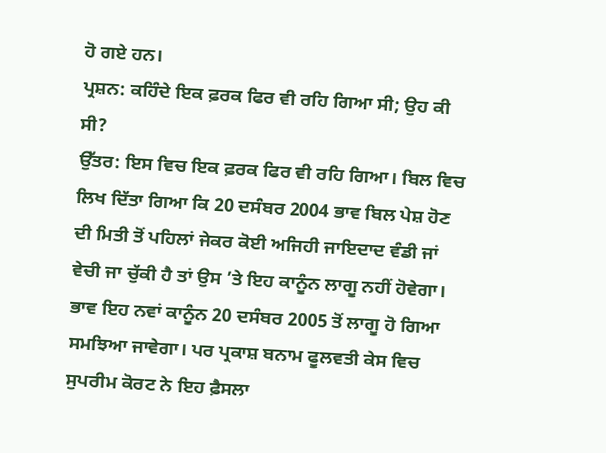ਹੋ ਗਏ ਹਨ।
ਪ੍ਰਸ਼ਨ: ਕਹਿੰਦੇ ਇਕ ਫ਼ਰਕ ਫਿਰ ਵੀ ਰਹਿ ਗਿਆ ਸੀ; ਉਹ ਕੀ ਸੀ?
ਉੱਤਰ: ਇਸ ਵਿਚ ਇਕ ਫ਼ਰਕ ਫਿਰ ਵੀ ਰਹਿ ਗਿਆ। ਬਿਲ ਵਿਚ ਲਿਖ ਦਿੱਤਾ ਗਿਆ ਕਿ 20 ਦਸੰਬਰ 2004 ਭਾਵ ਬਿਲ ਪੇਸ਼ ਹੋਣ ਦੀ ਮਿਤੀ ਤੋਂ ਪਹਿਲਾਂ ਜੇਕਰ ਕੋਈ ਅਜਿਹੀ ਜਾਇਦਾਦ ਵੰਡੀ ਜਾਂ ਵੇਚੀ ਜਾ ਚੁੱਕੀ ਹੈ ਤਾਂ ਉਸ ’ਤੇ ਇਹ ਕਾਨੂੰਨ ਲਾਗੂ ਨਹੀਂ ਹੋਵੇਗਾ। ਭਾਵ ਇਹ ਨਵਾਂ ਕਾਨੂੰਨ 20 ਦਸੰਬਰ 2005 ਤੋਂ ਲਾਗੂ ਹੋ ਗਿਆ ਸਮਝਿਆ ਜਾਵੇਗਾ। ਪਰ ਪ੍ਰਕਾਸ਼ ਬਨਾਮ ਫੂਲਵਤੀ ਕੇਸ ਵਿਚ ਸੁਪਰੀਮ ਕੋਰਟ ਨੇ ਇਹ ਫ਼ੈਸਲਾ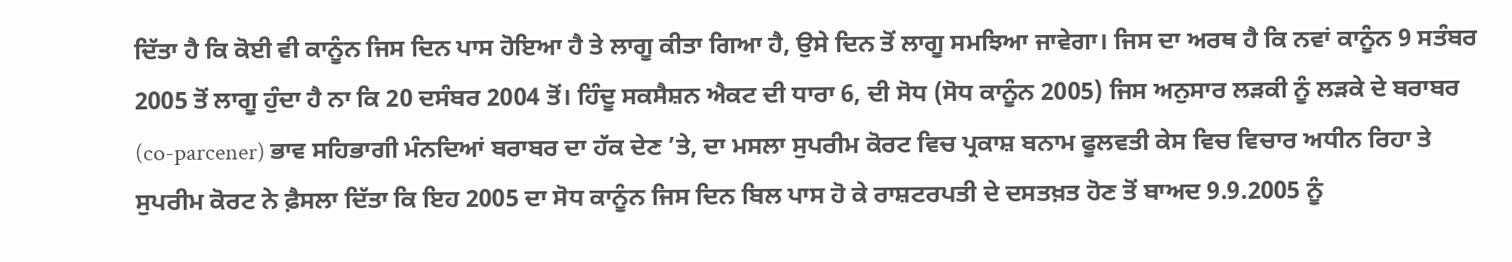ਦਿੱਤਾ ਹੈ ਕਿ ਕੋਈ ਵੀ ਕਾਨੂੰਨ ਜਿਸ ਦਿਨ ਪਾਸ ਹੋਇਆ ਹੈ ਤੇ ਲਾਗੂ ਕੀਤਾ ਗਿਆ ਹੈ, ਉਸੇ ਦਿਨ ਤੋਂ ਲਾਗੂ ਸਮਝਿਆ ਜਾਵੇਗਾ। ਜਿਸ ਦਾ ਅਰਥ ਹੈ ਕਿ ਨਵਾਂ ਕਾਨੂੰਨ 9 ਸਤੰਬਰ 2005 ਤੋਂ ਲਾਗੂ ਹੁੰਦਾ ਹੈ ਨਾ ਕਿ 20 ਦਸੰਬਰ 2004 ਤੋਂ। ਹਿੰਦੂ ਸਕਸੈਸ਼ਨ ਐਕਟ ਦੀ ਧਾਰਾ 6, ਦੀ ਸੋਧ (ਸੋਧ ਕਾਨੂੰਨ 2005) ਜਿਸ ਅਨੁਸਾਰ ਲੜਕੀ ਨੂੰ ਲੜਕੇ ਦੇ ਬਰਾਬਰ (co-parcener) ਭਾਵ ਸਹਿਭਾਗੀ ਮੰਨਦਿਆਂ ਬਰਾਬਰ ਦਾ ਹੱਕ ਦੇਣ ’ਤੇ, ਦਾ ਮਸਲਾ ਸੁਪਰੀਮ ਕੋਰਟ ਵਿਚ ਪ੍ਰਕਾਸ਼ ਬਨਾਮ ਫੂਲਵਤੀ ਕੇਸ ਵਿਚ ਵਿਚਾਰ ਅਧੀਨ ਰਿਹਾ ਤੇ ਸੁਪਰੀਮ ਕੋਰਟ ਨੇ ਫ਼ੈਸਲਾ ਦਿੱਤਾ ਕਿ ਇਹ 2005 ਦਾ ਸੋਧ ਕਾਨੂੰਨ ਜਿਸ ਦਿਨ ਬਿਲ ਪਾਸ ਹੋ ਕੇ ਰਾਸ਼ਟਰਪਤੀ ਦੇ ਦਸਤਖ਼ਤ ਹੋਣ ਤੋਂ ਬਾਅਦ 9.9.2005 ਨੂੰ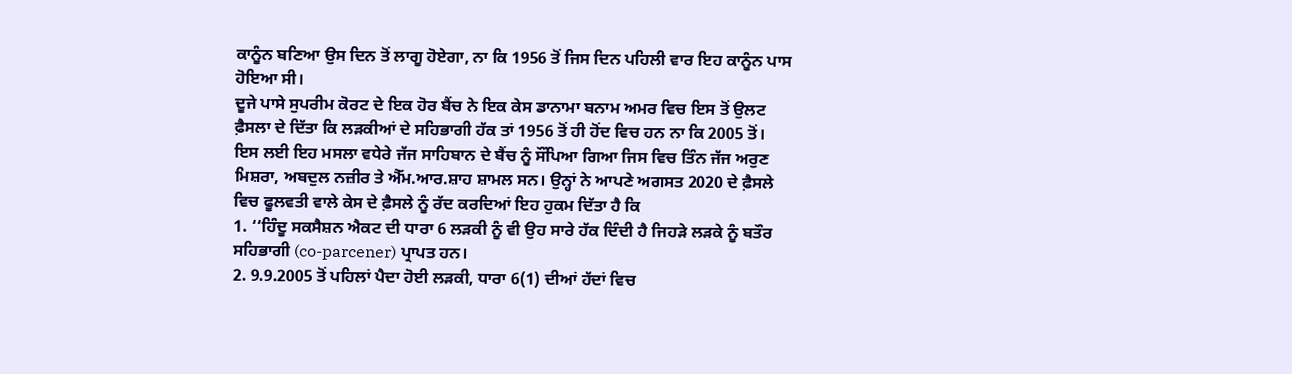ਕਾਨੂੰਨ ਬਣਿਆ ਉਸ ਦਿਨ ਤੋਂ ਲਾਗੂ ਹੋਏਗਾ, ਨਾ ਕਿ 1956 ਤੋਂ ਜਿਸ ਦਿਨ ਪਹਿਲੀ ਵਾਰ ਇਹ ਕਾਨੂੰਨ ਪਾਸ ਹੋਇਆ ਸੀ।
ਦੂਜੇ ਪਾਸੇ ਸੁਪਰੀਮ ਕੋਰਟ ਦੇ ਇਕ ਹੋਰ ਬੈਂਚ ਨੇ ਇਕ ਕੇਸ ਡਾਨਾਮਾ ਬਨਾਮ ਅਮਰ ਵਿਚ ਇਸ ਤੋਂ ਉਲਟ ਫ਼ੈਸਲਾ ਦੇ ਦਿੱਤਾ ਕਿ ਲੜਕੀਆਂ ਦੇ ਸਹਿਭਾਗੀ ਹੱਕ ਤਾਂ 1956 ਤੋਂ ਹੀ ਹੋਂਦ ਵਿਚ ਹਨ ਨਾ ਕਿ 2005 ਤੋਂ। ਇਸ ਲਈ ਇਹ ਮਸਲਾ ਵਧੇਰੇ ਜੱਜ ਸਾਹਿਬਾਨ ਦੇ ਬੈਂਚ ਨੂੰ ਸੌਂਪਿਆ ਗਿਆ ਜਿਸ ਵਿਚ ਤਿੰਨ ਜੱਜ ਅਰੁਣ ਮਿਸ਼ਰਾ, ਅਬਦੁਲ ਨਜ਼ੀਰ ਤੇ ਐੱਮ.ਆਰ.ਸ਼ਾਹ ਸ਼ਾਮਲ ਸਨ। ਉਨ੍ਹਾਂ ਨੇ ਆਪਣੇ ਅਗਸਤ 2020 ਦੇ ਫ਼ੈਸਲੇ ਵਿਚ ਫੂਲਵਤੀ ਵਾਲੇ ਕੇਸ ਦੇ ਫ਼ੈਸਲੇ ਨੂੰ ਰੱਦ ਕਰਦਿਆਂ ਇਹ ਹੁਕਮ ਦਿੱਤਾ ਹੈ ਕਿ
1. ‘‘ਹਿੰਦੂ ਸਕਸੈਸ਼ਨ ਐਕਟ ਦੀ ਧਾਰਾ 6 ਲੜਕੀ ਨੂੰ ਵੀ ਉਹ ਸਾਰੇ ਹੱਕ ਦਿੰਦੀ ਹੈ ਜਿਹੜੇ ਲੜਕੇ ਨੂੰ ਬਤੌਰ ਸਹਿਭਾਗੀ (co-parcener) ਪ੍ਰਾਪਤ ਹਨ।
2. 9.9.2005 ਤੋਂ ਪਹਿਲਾਂ ਪੈਦਾ ਹੋਈ ਲੜਕੀ, ਧਾਰਾ 6(1) ਦੀਆਂ ਹੱਦਾਂ ਵਿਚ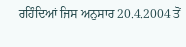ਰਹਿੰਦਿਆਂ ਜਿਸ ਅਨੁਸਾਰ 20.4.2004 ਤੋਂ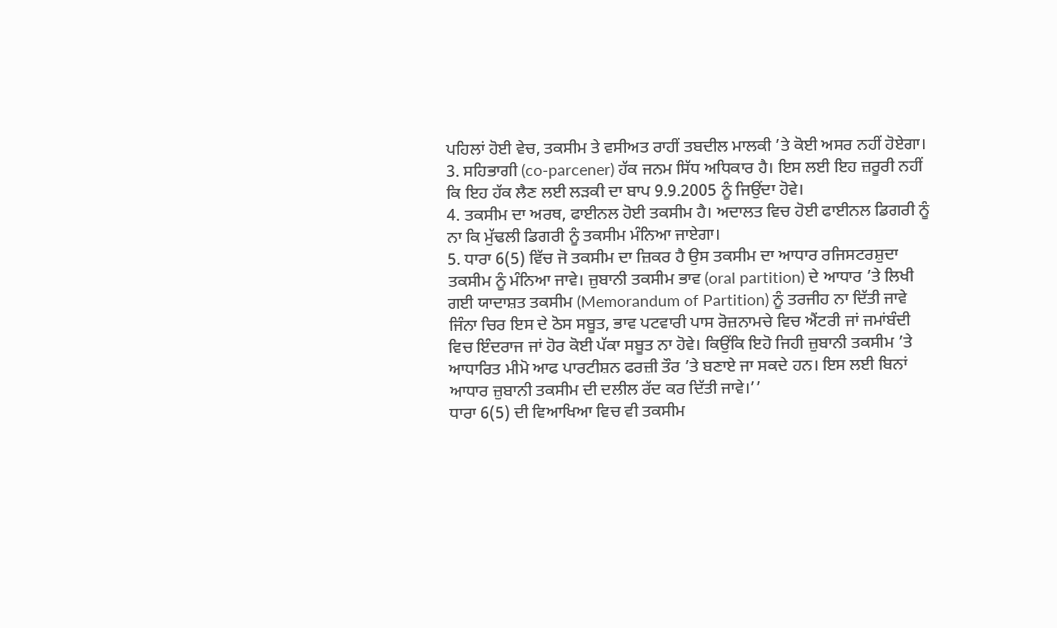ਪਹਿਲਾਂ ਹੋਈ ਵੇਚ, ਤਕਸੀਮ ਤੇ ਵਸੀਅਤ ਰਾਹੀਂ ਤਬਦੀਲ ਮਾਲਕੀ ’ਤੇ ਕੋਈ ਅਸਰ ਨਹੀਂ ਹੋਏਗਾ।
3. ਸਹਿਭਾਗੀ (co-parcener) ਹੱਕ ਜਨਮ ਸਿੱਧ ਅਧਿਕਾਰ ਹੈ। ਇਸ ਲਈ ਇਹ ਜ਼ਰੂਰੀ ਨਹੀਂ ਕਿ ਇਹ ਹੱਕ ਲੈਣ ਲਈ ਲੜਕੀ ਦਾ ਬਾਪ 9.9.2005 ਨੂੰ ਜਿਉਂਦਾ ਹੋਵੇ।
4. ਤਕਸੀਮ ਦਾ ਅਰਥ, ਫਾਈਨਲ ਹੋਈ ਤਕਸੀਮ ਹੈ। ਅਦਾਲਤ ਵਿਚ ਹੋਈ ਫਾਈਨਲ ਡਿਗਰੀ ਨੂੰ ਨਾ ਕਿ ਮੁੱਢਲੀ ਡਿਗਰੀ ਨੂੰ ਤਕਸੀਮ ਮੰਨਿਆ ਜਾਏਗਾ।
5. ਧਾਰਾ 6(5) ਵਿੱਚ ਜੋ ਤਕਸੀਮ ਦਾ ਜ਼ਿਕਰ ਹੈ ਉਸ ਤਕਸੀਮ ਦਾ ਆਧਾਰ ਰਜਿਸਟਰਸ਼ੁਦਾ ਤਕਸੀਮ ਨੂੰ ਮੰਨਿਆ ਜਾਵੇ। ਜ਼ੁਬਾਨੀ ਤਕਸੀਮ ਭਾਵ (oral partition) ਦੇ ਆਧਾਰ ’ਤੇ ਲਿਖੀ ਗਈ ਯਾਦਾਸ਼ਤ ਤਕਸੀਮ (Memorandum of Partition) ਨੂੰ ਤਰਜੀਹ ਨਾ ਦਿੱਤੀ ਜਾਵੇ ਜਿੰਨਾ ਚਿਰ ਇਸ ਦੇ ਠੋਸ ਸਬੂਤ, ਭਾਵ ਪਟਵਾਰੀ ਪਾਸ ਰੋਜ਼ਨਾਮਚੇ ਵਿਚ ਐਂਟਰੀ ਜਾਂ ਜਮਾਂਬੰਦੀ ਵਿਚ ਇੰਦਰਾਜ ਜਾਂ ਹੋਰ ਕੋਈ ਪੱਕਾ ਸਬੂਤ ਨਾ ਹੋਵੇ। ਕਿਉਂਕਿ ਇਹੋ ਜਿਹੀ ਜ਼ੁਬਾਨੀ ਤਕਸੀਮ ’ਤੇ ਆਧਾਰਿਤ ਮੀਮੋ ਆਫ ਪਾਰਟੀਸ਼ਨ ਫਰਜ਼ੀ ਤੌਰ ’ਤੇ ਬਣਾਏ ਜਾ ਸਕਦੇ ਹਨ। ਇਸ ਲਈ ਬਿਨਾਂ ਆਧਾਰ ਜ਼ੁਬਾਨੀ ਤਕਸੀਮ ਦੀ ਦਲੀਲ ਰੱਦ ਕਰ ਦਿੱਤੀ ਜਾਵੇ।’’
ਧਾਰਾ 6(5) ਦੀ ਵਿਆਖਿਆ ਵਿਚ ਵੀ ਤਕਸੀਮ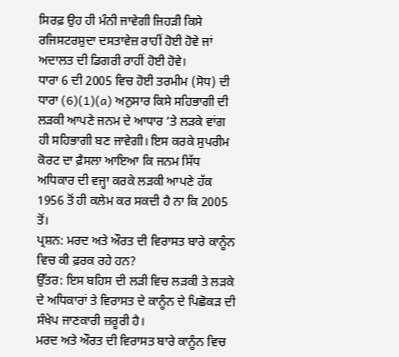ਸਿਰਫ਼ ਉਹ ਹੀ ਮੰਨੀ ਜਾਵੇਗੀ ਜਿਹੜੀ ਕਿਸੇ ਰਜਿਸਟਰਸ਼ੁਦਾ ਦਸਤਾਵੇਜ਼ ਰਾਹੀਂ ਹੋਈ ਹੋਵੇ ਜਾਂ ਅਦਾਲਤ ਦੀ ਡਿਗਰੀ ਰਾਹੀਂ ਹੋਈ ਹੋਵੇ।
ਧਾਰਾ 6 ਦੀ 2005 ਵਿਚ ਹੋਈ ਤਰਮੀਮ (ਸੋਧ) ਦੀ ਧਾਰਾ (6)(1)(a) ਅਨੁਸਾਰ ਕਿਸੇ ਸਹਿਭਾਗੀ ਦੀ ਲੜਕੀ ਆਪਣੇ ਜਨਮ ਦੇ ਆਧਾਰ ’ਤੇ ਲੜਕੇ ਵਾਂਗ ਹੀ ਸਹਿਭਾਗੀ ਬਣ ਜਾਵੇਗੀ। ਇਸ ਕਰਕੇ ਸੁਪਰੀਮ ਕੋਰਟ ਦਾ ਫ਼ੈਸਲਾ ਆਇਆ ਕਿ ਜਨਮ ਸਿੱਧ ਅਧਿਕਾਰ ਦੀ ਵਜ੍ਹਾ ਕਰਕੇ ਲੜਕੀ ਆਪਣੇ ਹੱਕ 1956 ਤੋਂ ਹੀ ਕਲੇਮ ਕਰ ਸਕਦੀ ਹੈ ਨਾ ਕਿ 2005 ਤੋਂ।
ਪ੍ਰਸ਼ਨ: ਮਰਦ ਅਤੇ ਔਰਤ ਦੀ ਵਿਰਾਸਤ ਬਾਰੇ ਕਾਨੂੰਨ ਵਿਚ ਕੀ ਫ਼ਰਕ ਰਹੇ ਹਨ?
ਉੱਤਰ: ਇਸ ਬਹਿਸ ਦੀ ਲੜੀ ਵਿਚ ਲੜਕੀ ਤੇ ਲੜਕੇ ਦੇ ਅਧਿਕਾਰਾਂ ਤੇ ਵਿਰਾਸਤ ਦੇ ਕਾਨੂੰਨ ਦੇ ਪਿਛੋਕੜ ਦੀ ਸੰਖੇਪ ਜਾਣਕਾਰੀ ਜ਼ਰੂਰੀ ਹੈ।
ਮਰਦ ਅਤੇ ਔਰਤ ਦੀ ਵਿਰਾਸਤ ਬਾਰੇ ਕਾਨੂੰਨ ਵਿਚ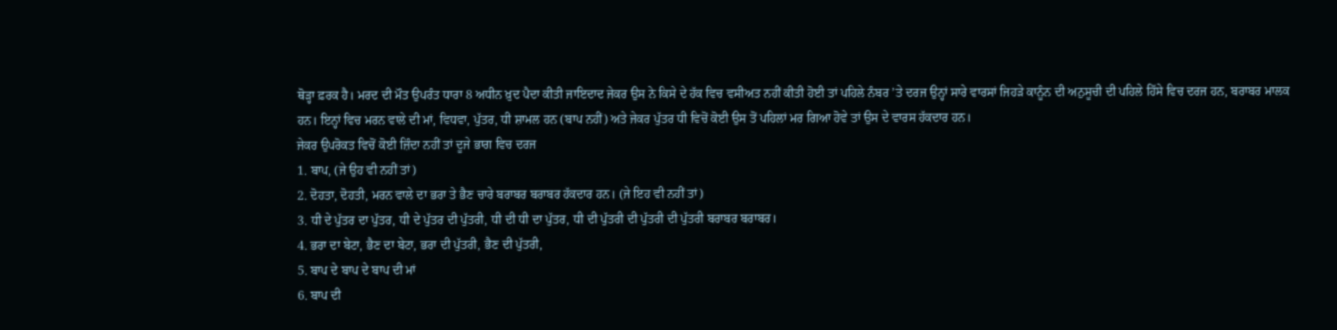ਥੋੜ੍ਹਾ ਫ਼ਰਕ ਹੈ। ਮਰਦ ਦੀ ਮੌਤ ਉਪਰੰਤ ਧਾਰਾ 8 ਅਧੀਨ ਖ਼ੁਦ ਪੈਦਾ ਕੀਤੀ ਜਾਇਦਾਦ ਜੇਕਰ ਉਸ ਨੇ ਕਿਸੇ ਦੇ ਹੱਕ ਵਿਚ ਵਸੀਅਤ ਨਹੀਂ ਕੀਤੀ ਹੋਈ ਤਾਂ ਪਹਿਲੇ ਨੰਬਰ ’ਤੇ ਦਰਜ ਉਨ੍ਹਾਂ ਸਾਰੇ ਵਾਰਸਾਂ ਜਿਹੜੇ ਕਾਨੂੰਨ ਦੀ ਅਨੁਸੂਚੀ ਦੀ ਪਹਿਲੇ ਹਿੱਸੇ ਵਿਚ ਦਰਜ ਹਨ, ਬਰਾਬਰ ਮਾਲਕ ਹਨ। ਇਨ੍ਹਾਂ ਵਿਚ ਮਰਨ ਵਾਲੇ ਦੀ ਮਾਂ, ਵਿਧਵਾ, ਪੁੱਤਰ, ਧੀ ਸ਼ਾਮਲ ਹਨ (ਬਾਪ ਨਹੀਂ) ਅਤੇ ਜੇਕਰ ਪੁੱਤਰ ਧੀ ਵਿਚੋਂ ਕੋਈ ਉਸ ਤੋਂ ਪਹਿਲਾਂ ਮਰ ਗਿਆ ਹੋਵੇ ਤਾਂ ਉਸ ਦੇ ਵਾਰਸ ਹੱਕਦਾਰ ਹਨ।
ਜੇਕਰ ਉਪਰੋਕਤ ਵਿਚੋਂ ਕੋਈ ਜ਼ਿੰਦਾ ਨਹੀਂ ਤਾਂ ਦੂਜੇ ਭਾਗ ਵਿਚ ਦਰਜ
1. ਬਾਪ, (ਜੇ ਉਹ ਵੀ ਨਹੀਂ ਤਾਂ)
2. ਦੋਹਤਾ, ਦੋਹਤੀ, ਮਰਨ ਵਾਲੇ ਦਾ ਭਰਾ ਤੇ ਭੈਣ ਚਾਰੇ ਬਰਾਬਰ ਬਰਾਬਰ ਹੱਕਦਾਰ ਹਨ। (ਜੇ ਇਹ ਵੀ ਨਹੀਂ ਤਾਂ)
3. ਧੀ ਦੇ ਪੁੱਤਰ ਦਾ ਪੁੱਤਰ, ਧੀ ਦੇ ਪੁੱਤਰ ਦੀ ਪੁੱਤਰੀ, ਧੀ ਦੀ ਧੀ ਦਾ ਪੁੱਤਰ, ਧੀ ਦੀ ਪੁੱਤਰੀ ਦੀ ਪੁੱਤਰੀ ਦੀ ਪੁੱਤਰੀ ਬਰਾਬਰ ਬਰਾਬਰ।
4. ਭਰਾ ਦਾ ਬੇਟਾ, ਭੈਣ ਦਾ ਬੇਟਾ, ਭਰਾ ਦੀ ਪੁੱਤਰੀ, ਭੈਣ ਦੀ ਪੁੱਤਰੀ,
5. ਬਾਪ ਦੇ ਬਾਪ ਦੇ ਬਾਪ ਦੀ ਮਾਂ
6. ਬਾਪ ਦੀ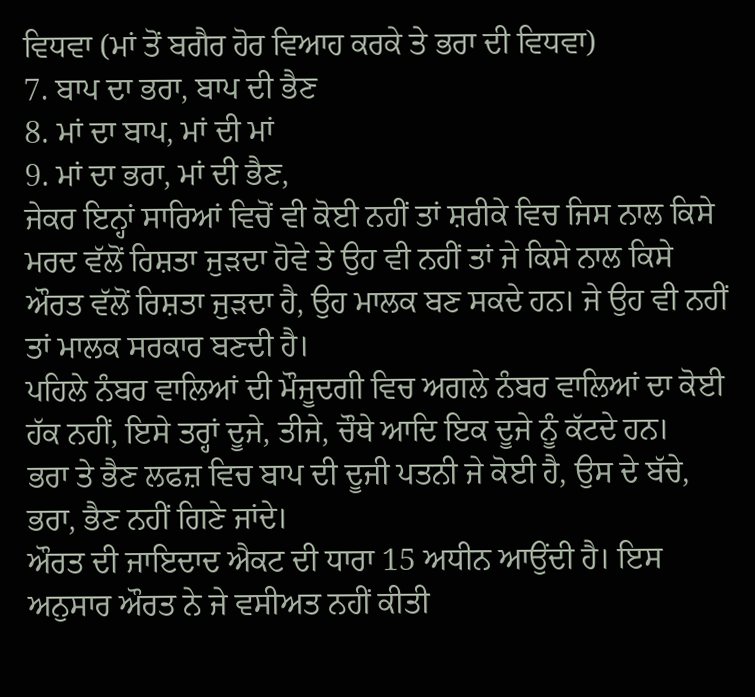ਵਿਧਵਾ (ਮਾਂ ਤੋਂ ਬਗੈਰ ਹੋਰ ਵਿਆਹ ਕਰਕੇ ਤੇ ਭਰਾ ਦੀ ਵਿਧਵਾ)
7. ਬਾਪ ਦਾ ਭਰਾ, ਬਾਪ ਦੀ ਭੈਣ
8. ਮਾਂ ਦਾ ਬਾਪ, ਮਾਂ ਦੀ ਮਾਂ
9. ਮਾਂ ਦਾ ਭਰਾ, ਮਾਂ ਦੀ ਭੈਣ,
ਜੇਕਰ ਇਨ੍ਹਾਂ ਸਾਰਿਆਂ ਵਿਚੋਂ ਵੀ ਕੋਈ ਨਹੀਂ ਤਾਂ ਸ਼ਰੀਕੇ ਵਿਚ ਜਿਸ ਨਾਲ ਕਿਸੇ ਮਰਦ ਵੱਲੋਂ ਰਿਸ਼ਤਾ ਜੁੜਦਾ ਹੋਵੇ ਤੇ ਉਹ ਵੀ ਨਹੀਂ ਤਾਂ ਜੇ ਕਿਸੇ ਨਾਲ ਕਿਸੇ ਔਰਤ ਵੱਲੋਂ ਰਿਸ਼ਤਾ ਜੁੜਦਾ ਹੈ, ਉਹ ਮਾਲਕ ਬਣ ਸਕਦੇ ਹਨ। ਜੇ ਉਹ ਵੀ ਨਹੀਂ ਤਾਂ ਮਾਲਕ ਸਰਕਾਰ ਬਣਦੀ ਹੈ।
ਪਹਿਲੇ ਨੰਬਰ ਵਾਲਿਆਂ ਦੀ ਮੌਜੂਦਗੀ ਵਿਚ ਅਗਲੇ ਨੰਬਰ ਵਾਲਿਆਂ ਦਾ ਕੋਈ ਹੱਕ ਨਹੀਂ, ਇਸੇ ਤਰ੍ਹਾਂ ਦੂਜੇ, ਤੀਜੇ, ਚੌਥੇ ਆਦਿ ਇਕ ਦੂਜੇ ਨੂੰ ਕੱਟਦੇ ਹਨ।
ਭਰਾ ਤੇ ਭੈਣ ਲਫਜ਼ ਵਿਚ ਬਾਪ ਦੀ ਦੂਜੀ ਪਤਨੀ ਜੇ ਕੋਈ ਹੈ, ਉਸ ਦੇ ਬੱਚੇ, ਭਰਾ, ਭੈਣ ਨਹੀਂ ਗਿਣੇ ਜਾਂਦੇ।
ਔਰਤ ਦੀ ਜਾਇਦਾਦ ਐਕਟ ਦੀ ਧਾਰਾ 15 ਅਧੀਨ ਆਉਂਦੀ ਹੈ। ਇਸ ਅਨੁਸਾਰ ਔਰਤ ਨੇ ਜੇ ਵਸੀਅਤ ਨਹੀਂ ਕੀਤੀ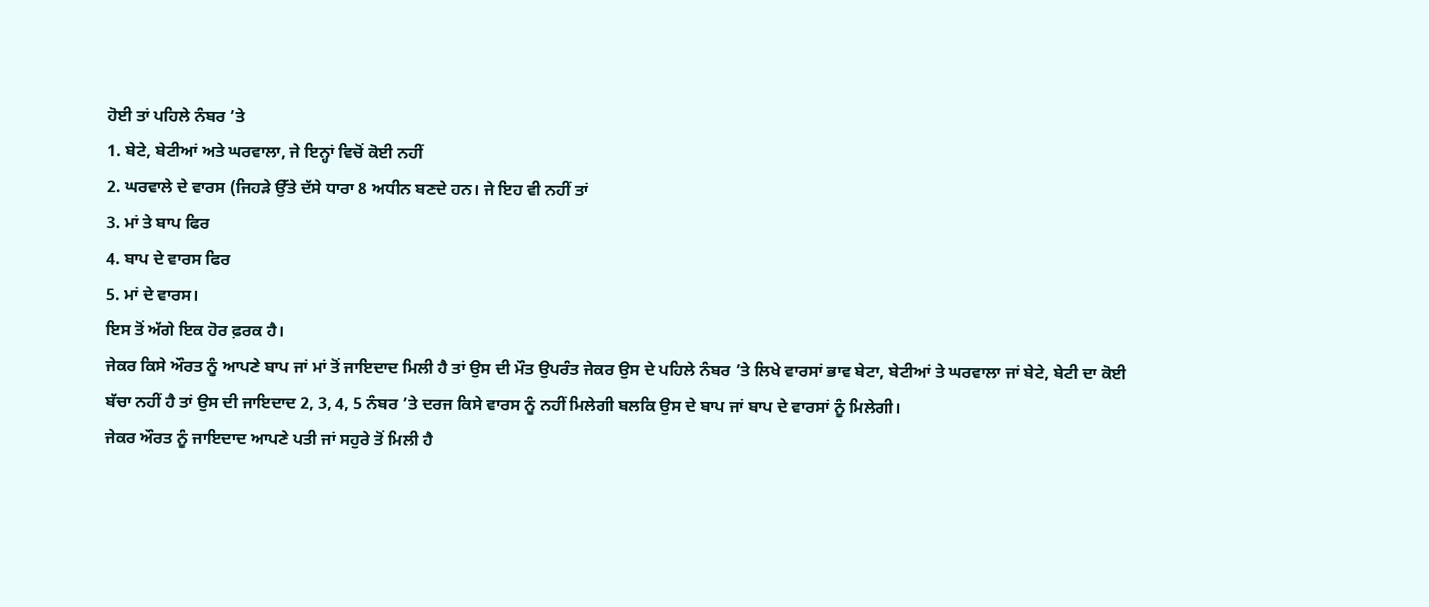ਹੋਈ ਤਾਂ ਪਹਿਲੇ ਨੰਬਰ ’ਤੇ
1. ਬੇਟੇ, ਬੇਟੀਆਂ ਅਤੇ ਘਰਵਾਲਾ, ਜੇ ਇਨ੍ਹਾਂ ਵਿਚੋਂ ਕੋਈ ਨਹੀਂ
2. ਘਰਵਾਲੇ ਦੇ ਵਾਰਸ (ਜਿਹੜੇ ਉੱਤੇ ਦੱਸੇ ਧਾਰਾ 8 ਅਧੀਨ ਬਣਦੇ ਹਨ। ਜੇ ਇਹ ਵੀ ਨਹੀਂ ਤਾਂ
3. ਮਾਂ ਤੇ ਬਾਪ ਫਿਰ
4. ਬਾਪ ਦੇ ਵਾਰਸ ਫਿਰ
5. ਮਾਂ ਦੇ ਵਾਰਸ।
ਇਸ ਤੋਂ ਅੱਗੇ ਇਕ ਹੋਰ ਫ਼ਰਕ ਹੈ।
ਜੇਕਰ ਕਿਸੇ ਔਰਤ ਨੂੰ ਆਪਣੇ ਬਾਪ ਜਾਂ ਮਾਂ ਤੋਂ ਜਾਇਦਾਦ ਮਿਲੀ ਹੈ ਤਾਂ ਉਸ ਦੀ ਮੌਤ ਉਪਰੰਤ ਜੇਕਰ ਉਸ ਦੇ ਪਹਿਲੇ ਨੰਬਰ ’ਤੇ ਲਿਖੇ ਵਾਰਸਾਂ ਭਾਵ ਬੇਟਾ, ਬੇਟੀਆਂ ਤੇ ਘਰਵਾਲਾ ਜਾਂ ਬੇਟੇ, ਬੇਟੀ ਦਾ ਕੋਈ ਬੱਚਾ ਨਹੀਂ ਹੈ ਤਾਂ ਉਸ ਦੀ ਜਾਇਦਾਦ 2, 3, 4, 5 ਨੰਬਰ ’ਤੇ ਦਰਜ ਕਿਸੇ ਵਾਰਸ ਨੂੰ ਨਹੀਂ ਮਿਲੇਗੀ ਬਲਕਿ ਉਸ ਦੇ ਬਾਪ ਜਾਂ ਬਾਪ ਦੇ ਵਾਰਸਾਂ ਨੂੰ ਮਿਲੇਗੀ।
ਜੇਕਰ ਔਰਤ ਨੂੰ ਜਾਇਦਾਦ ਆਪਣੇ ਪਤੀ ਜਾਂ ਸਹੁਰੇ ਤੋਂ ਮਿਲੀ ਹੈ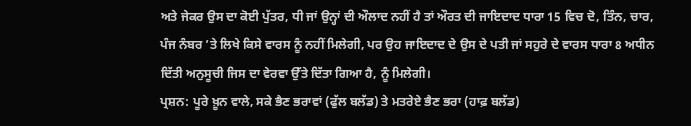ਅਤੇ ਜੇਕਰ ਉਸ ਦਾ ਕੋਈ ਪੁੱਤਰ, ਧੀ ਜਾਂ ਉਨ੍ਹਾਂ ਦੀ ਔਲਾਦ ਨਹੀਂ ਹੈ ਤਾਂ ਔਰਤ ਦੀ ਜਾਇਦਾਦ ਧਾਰਾ 15 ਵਿਚ ਦੋ, ਤਿੰਨ, ਚਾਰ, ਪੰਜ ਨੰਬਰ ’ਤੇ ਲਿਖੇ ਕਿਸੇ ਵਾਰਸ ਨੂੰ ਨਹੀਂ ਮਿਲੇਗੀ, ਪਰ ਉਹ ਜਾਇਦਾਦ ਦੇ ਉਸ ਦੇ ਪਤੀ ਜਾਂ ਸਹੁਰੇ ਦੇ ਵਾਰਸ ਧਾਰਾ 8 ਅਧੀਨ ਦਿੱਤੀ ਅਨੁਸੂਚੀ ਜਿਸ ਦਾ ਵੇਰਵਾ ਉੱਤੇ ਦਿੱਤਾ ਗਿਆ ਹੈ, ਨੂੰ ਮਿਲੇਗੀ।
ਪ੍ਰਸ਼ਨ: ਪੂਰੇ ਖ਼ੂਨ ਵਾਲੇ, ਸਕੇ ਭੈਣ ਭਰਾਵਾਂ (ਫੁੱਲ ਬਲੱਡ) ਤੇ ਮਤਰੇਏ ਭੈਣ ਭਰਾ (ਹਾਫ਼ ਬਲੱਡ)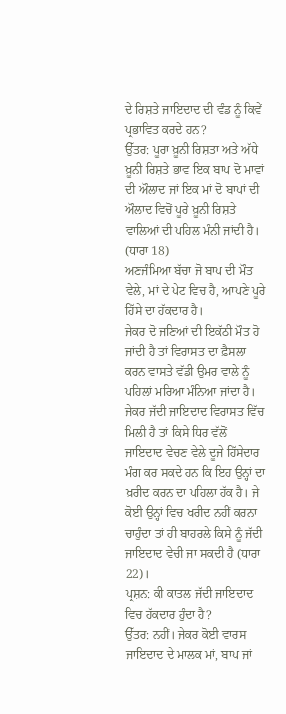ਦੇ ਰਿਸ਼ਤੇ ਜਾਇਦਾਦ ਦੀ ਵੰਡ ਨੂੰ ਕਿਵੇਂ ਪ੍ਰਭਾਵਿਤ ਕਰਦੇ ਹਨ?
ਉੱਤਰ: ਪੂਰਾ ਖ਼ੂਨੀ ਰਿਸ਼ਤਾ ਅਤੇ ਅੱਧੇ ਖ਼ੂਨੀ ਰਿਸ਼ਤੇ ਭਾਵ ਇਕ ਬਾਪ ਦੋ ਮਾਵਾਂ ਦੀ ਔਲਾਦ ਜਾਂ ਇਕ ਮਾਂ ਦੋ ਬਾਪਾਂ ਦੀ ਔਲਾਦ ਵਿਚੋਂ ਪੂਰੇ ਖ਼ੂਨੀ ਰਿਸ਼ਤੇ ਵਾਲਿਆਂ ਦੀ ਪਹਿਲ ਮੰਨੀ ਜਾਂਦੀ ਹੈ। (ਧਾਰਾ 18)
ਅਣਜੰਮਿਆ ਬੱਚਾ ਜੋ ਬਾਪ ਦੀ ਮੌਤ ਵੇਲੇ, ਮਾਂ ਦੇ ਪੇਟ ਵਿਚ ਹੈ, ਆਪਣੇ ਪੂਰੇ ਹਿੱਸੇ ਦਾ ਹੱਕਦਾਰ ਹੈ।
ਜੇਕਰ ਦੋ ਜਣਿਆਂ ਦੀ ਇਕੱਠੀ ਮੌਤ ਹੋ ਜਾਂਦੀ ਹੈ ਤਾਂ ਵਿਰਾਸਤ ਦਾ ਫ਼ੈਸਲਾ ਕਰਨ ਵਾਸਤੇ ਵੱਡੀ ਉਮਰ ਵਾਲੇ ਨੂੰ ਪਹਿਲਾਂ ਮਰਿਆ ਮੰਨਿਆ ਜਾਂਦਾ ਹੈ।
ਜੇਕਰ ਜੱਦੀ ਜਾਇਦਾਦ ਵਿਰਾਸਤ ਵਿੱਚ ਮਿਲੀ ਹੈ ਤਾਂ ਕਿਸੇ ਧਿਰ ਵੱਲੋਂ ਜਾਇਦਾਦ ਵੇਚਣ ਵੇਲੇ ਦੂਜੇ ਹਿੱਸੇਦਾਰ ਮੰਗ ਕਰ ਸਕਦੇ ਹਨ ਕਿ ਇਹ ਉਨ੍ਹਾਂ ਦਾ ਖ਼ਰੀਦ ਕਰਨ ਦਾ ਪਹਿਲਾ ਹੱਕ ਹੈ। ਜੇ ਕੋਈ ਉਨ੍ਹਾਂ ਵਿਚ ਖਰੀਦ ਨਹੀਂ ਕਰਨਾ ਚਾਹੁੰਦਾ ਤਾਂ ਹੀ ਬਾਹਰਲੇ ਕਿਸੇ ਨੂੰ ਜੱਦੀ ਜਾਇਦਾਦ ਵੇਚੀ ਜਾ ਸਕਦੀ ਹੈ (ਧਾਰਾ 22)।
ਪ੍ਰਸ਼ਨ: ਕੀ ਕਾਤਲ ਜੱਦੀ ਜਾਇਦਾਦ ਵਿਚ ਹੱਕਦਾਰ ਹੁੰਦਾ ਹੈ?
ਉੱਤਰ: ਨਹੀਂ। ਜੇਕਰ ਕੋਈ ਵਾਰਸ ਜਾਇਦਾਦ ਦੇ ਮਾਲਕ ਮਾਂ, ਬਾਪ ਜਾਂ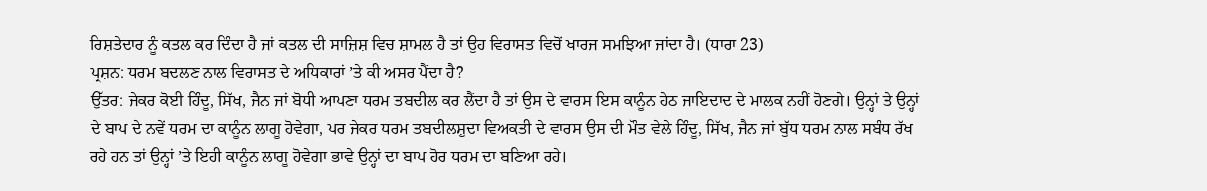ਰਿਸ਼ਤੇਦਾਰ ਨੂੰ ਕਤਲ ਕਰ ਦਿੰਦਾ ਹੈ ਜਾਂ ਕਤਲ ਦੀ ਸਾਜ਼ਿਸ਼ ਵਿਚ ਸ਼ਾਮਲ ਹੈ ਤਾਂ ਉਹ ਵਿਰਾਸਤ ਵਿਚੋਂ ਖਾਰਜ ਸਮਝਿਆ ਜਾਂਦਾ ਹੈ। (ਧਾਰਾ 23)
ਪ੍ਰਸ਼ਨ: ਧਰਮ ਬਦਲਣ ਨਾਲ ਵਿਰਾਸਤ ਦੇ ਅਧਿਕਾਰਾਂ ’ਤੇ ਕੀ ਅਸਰ ਪੈਂਦਾ ਹੈ?
ਉੱਤਰ: ਜੇਕਰ ਕੋਈ ਹਿੰਦੂ, ਸਿੱਖ, ਜੈਨ ਜਾਂ ਬੋਧੀ ਆਪਣਾ ਧਰਮ ਤਬਦੀਲ ਕਰ ਲੈਂਦਾ ਹੈ ਤਾਂ ਉਸ ਦੇ ਵਾਰਸ ਇਸ ਕਾਨੂੰਨ ਹੇਠ ਜਾਇਦਾਦ ਦੇ ਮਾਲਕ ਨਹੀਂ ਹੋਣਗੇ। ਉਨ੍ਹਾਂ ਤੇ ਉਨ੍ਹਾਂ ਦੇ ਬਾਪ ਦੇ ਨਵੇਂ ਧਰਮ ਦਾ ਕਾਨੂੰਨ ਲਾਗੂ ਹੋਵੇਗਾ, ਪਰ ਜੇਕਰ ਧਰਮ ਤਬਦੀਲਸ਼ੁਦਾ ਵਿਅਕਤੀ ਦੇ ਵਾਰਸ ਉਸ ਦੀ ਮੌਤ ਵੇਲੇ ਹਿੰਦੂ, ਸਿੱਖ, ਜੈਨ ਜਾਂ ਬੁੱਧ ਧਰਮ ਨਾਲ ਸਬੰਧ ਰੱਖ ਰਹੇ ਹਨ ਤਾਂ ਉਨ੍ਹਾਂ ’ਤੇ ਇਹੀ ਕਾਨੂੰਨ ਲਾਗੂ ਹੋਵੇਗਾ ਭਾਵੇ ਉਨ੍ਹਾਂ ਦਾ ਬਾਪ ਹੋਰ ਧਰਮ ਦਾ ਬਣਿਆ ਰਹੇ।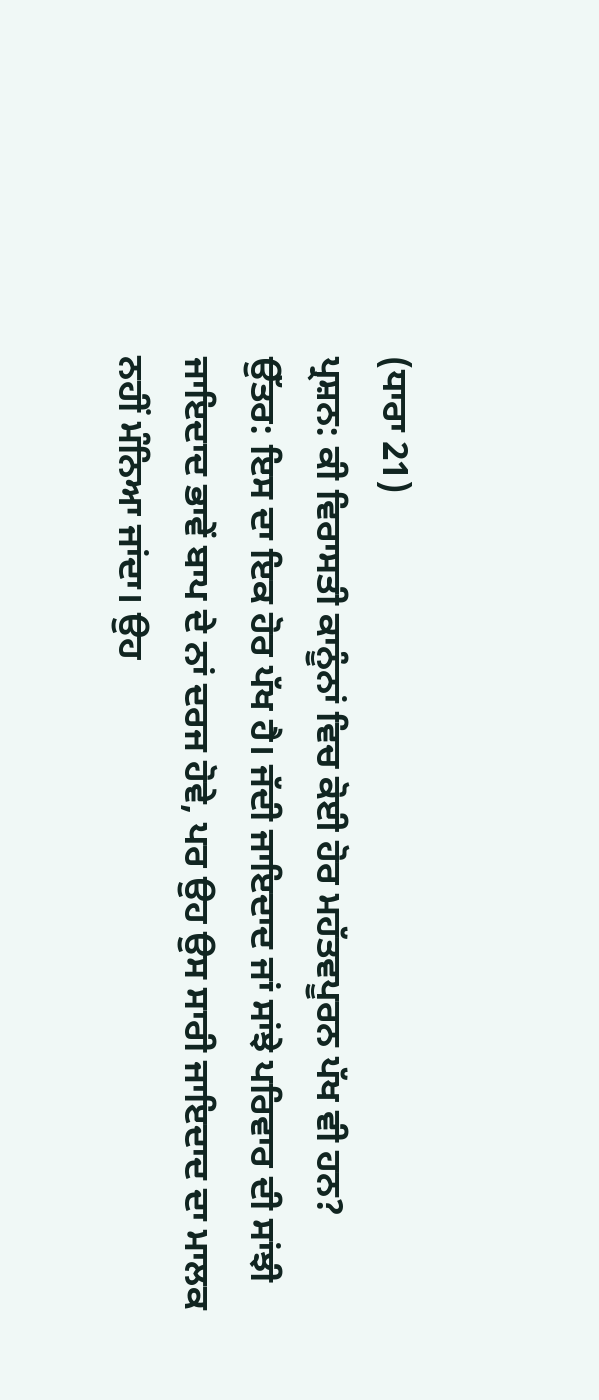(ਧਾਰਾ 21)
ਪ੍ਰਸ਼ਨ: ਕੀ ਵਿਰਾਸਤੀ ਕਾਨੂੰਨਾਂ ਵਿਚ ਕੋਈ ਹੋਰ ਮਹੱਤਵਪੂਰਨ ਪੱਖ ਵੀ ਹਨ?
ਉੱਤਰ: ਇਸ ਦਾ ਇਕ ਹੋਰ ਪੱਖ ਹੈ। ਜੱਦੀ ਜਾਇਦਾਦ ਜਾਂ ਸਾਂਝੇ ਪਰਿਵਾਰ ਦੀ ਸਾਂਝੀ ਜਾਇਦਾਦ ਭਾਵੇਂ ਬਾਪ ਦੇ ਨਾਂ ਦਰਜ ਹੋਵੇ, ਪਰ ਉਹ ਉਸ ਸਾਰੀ ਜਾਇਦਾਦ ਦਾ ਮਾਲਕ ਨਹੀਂ ਮੰਨਿਆ ਜਾਂਦਾ। ਉਹ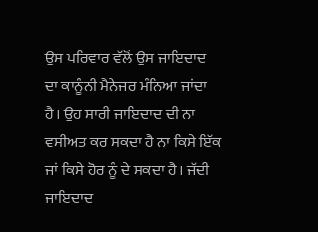ਉਸ ਪਰਿਵਾਰ ਵੱਲੋਂ ਉਸ ਜਾਇਦਾਦ ਦਾ ਕਾਨੂੰਨੀ ਮੈਨੇਜਰ ਮੰਨਿਆ ਜਾਂਦਾ ਹੈ। ਉਹ ਸਾਰੀ ਜਾਇਦਾਦ ਦੀ ਨਾ ਵਸੀਅਤ ਕਰ ਸਕਦਾ ਹੈ ਨਾ ਕਿਸੇ ਇੱਕ ਜਾਂ ਕਿਸੇ ਹੋਰ ਨੂੰ ਦੇ ਸਕਦਾ ਹੈ। ਜੱਦੀ ਜਾਇਦਾਦ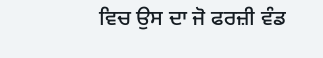ਵਿਚ ਉਸ ਦਾ ਜੋ ਫਰਜ਼ੀ ਵੰਡ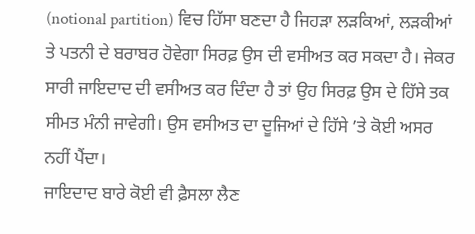(notional partition) ਵਿਚ ਹਿੱਸਾ ਬਣਦਾ ਹੈ ਜਿਹੜਾ ਲੜਕਿਆਂ, ਲੜਕੀਆਂ ਤੇ ਪਤਨੀ ਦੇ ਬਰਾਬਰ ਹੋਵੇਗਾ ਸਿਰਫ਼ ਉਸ ਦੀ ਵਸੀਅਤ ਕਰ ਸਕਦਾ ਹੈ। ਜੇਕਰ ਸਾਰੀ ਜਾਇਦਾਦ ਦੀ ਵਸੀਅਤ ਕਰ ਦਿੰਦਾ ਹੈ ਤਾਂ ਉਹ ਸਿਰਫ਼ ਉਸ ਦੇ ਹਿੱਸੇ ਤਕ ਸੀਮਤ ਮੰਨੀ ਜਾਵੇਗੀ। ਉਸ ਵਸੀਅਤ ਦਾ ਦੂਜਿਆਂ ਦੇ ਹਿੱਸੇ ’ਤੇ ਕੋਈ ਅਸਰ ਨਹੀਂ ਪੈਂਦਾ।
ਜਾਇਦਾਦ ਬਾਰੇ ਕੋਈ ਵੀ ਫ਼ੈਸਲਾ ਲੈਣ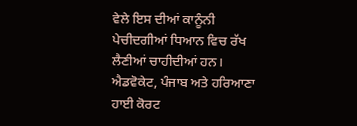ਵੇਲੇ ਇਸ ਦੀਆਂ ਕਾਨੂੰਨੀ ਪੇਚੀਦਗੀਆਂ ਧਿਆਨ ਵਿਚ ਰੱਖ ਲੈਣੀਆਂ ਚਾਹੀਦੀਆਂ ਹਨ।
ਐਡਵੋਕੇਟ, ਪੰਜਾਬ ਅਤੇ ਹਰਿਆਣਾ ਹਾਈ ਕੋਰਟ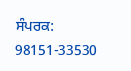ਸੰਪਰਕ: 98151-33530